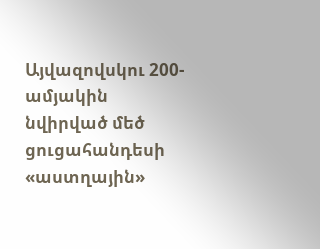Այվազովսկու 200-ամյակին նվիրված մեծ ցուցահանդեսի «աստղային»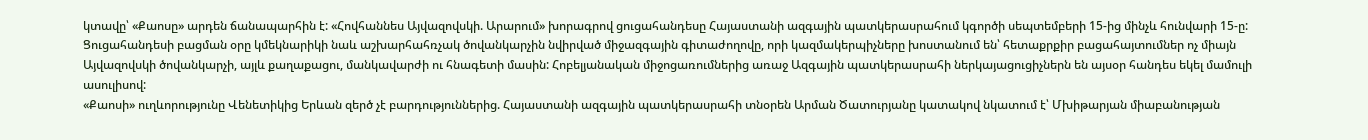կտավը՝ «Քաոսը» արդեն ճանապարհին է: «Հովհաննես Այվազովսկի. Արարում» խորագրով ցուցահանդեսը Հայաստանի ազգային պատկերասրահում կգործի սեպտեմբերի 15-ից մինչև հունվարի 15-ը: Ցուցահանդեսի բացման օրը կմեկնարիկի նաև աշխարհահռչակ ծովանկարչին նվիրված միջազգային գիտաժողովը, որի կազմակերպիչները խոստանում են՝ հետաքրքիր բացահայտումներ ոչ միայն Այվազովսկի ծովանկարչի, այլև քաղաքացու, մանկավարժի ու հնագետի մասին: Հոբելյանական միջոցառումներից առաջ Ազգային պատկերասրահի ներկայացուցիչներն են այսօր հանդես եկել մամուլի ասուլիսով:
«Քաոսի» ուղևորությունը Վենետիկից Երևան զերծ չէ բարդություններից. Հայաստանի ազգային պատկերասրահի տնօրեն Արման Ծատուրյանը կատակով նկատում է՝ Մխիթարյան միաբանության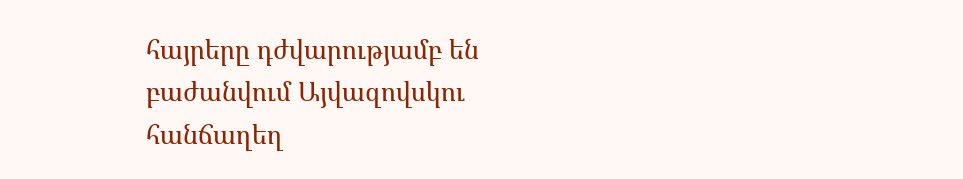հայրերը դժվարությամբ են բաժանվում Այվազովսկու հանճաղեղ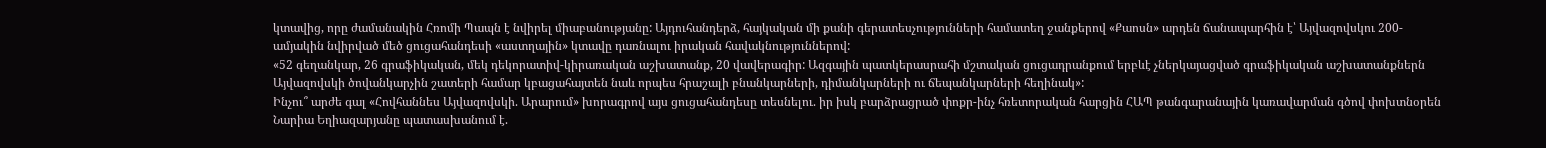կտավից, որը ժամանակին Հռոմի Պապն է նվիրել միաբանությանը: Այդուհանդերձ, հայկական մի քանի գերատեսչությունների համատեղ ջանքերով «Քաոսն» արդեն ճանապարհին է՝ Այվազովսկու 200-ամյակին նվիրված մեծ ցուցահանդեսի «աստղային» կտավը դառնալու իրական հավակնություններով:
«52 գեղանկար, 26 գրաֆիկական, մեկ դեկորատիվ-կիրառական աշխատանք, 20 վավերագիր: Ազգային պատկերասրահի մշտական ցուցադրանքում երբևէ չներկայացված գրաֆիկական աշխատանքներն Այվազովսկի ծովանկարչին շատերի համար կբացահայտեն նաև որպես հրաշալի բնանկարների, դիմանկարների ու ճեպանկարների հեղինակ»:
Ինչու՞ արժե գալ «Հովհաննես Այվազովսկի. Արարում» խորագրով այս ցուցահանդեսը տեսնելու. իր իսկ բարձրացրած փոքր-ինչ հռետորական հարցին ՀԱՊ թանգարանային կառավարման գծով փոխտնօրեն Նարիա Եղիազարյանը պատասխանում է.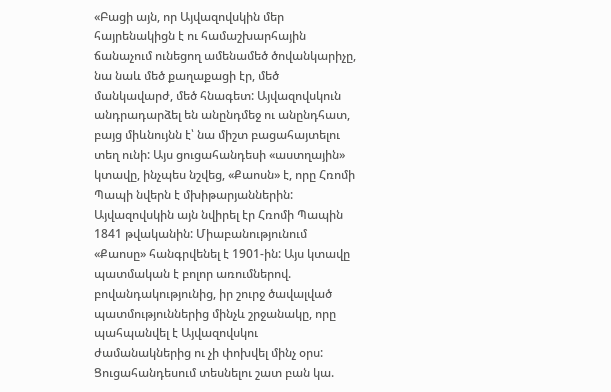«Բացի այն, որ Այվազովսկին մեր հայրենակիցն է ու համաշխարհային ճանաչում ունեցող ամենամեծ ծովանկարիչը, նա նաև մեծ քաղաքացի էր, մեծ մանկավարժ, մեծ հնագետ: Այվազովսկուն անդրադարձել են անընդմեջ ու անընդհատ, բայց միևնույնն է՝ նա միշտ բացահայտելու տեղ ունի: Այս ցուցահանդեսի «աստղային» կտավը, ինչպես նշվեց, «Քաոսն» է, որը Հռոմի Պապի նվերն է մխիթարյաններին: Այվազովսկին այն նվիրել էր Հռոմի Պապին 1841 թվականին: Միաբանությունում «Քաոսը» հանգրվենել է 1901-ին: Այս կտավը պատմական է բոլոր առումներով. բովանդակությունից, իր շուրջ ծավալված պատմություններից մինչև շրջանակը, որը պահպանվել է Այվազովսկու ժամանակներից ու չի փոխվել մինչ օրս: Ցուցահանդեսում տեսնելու շատ բան կա.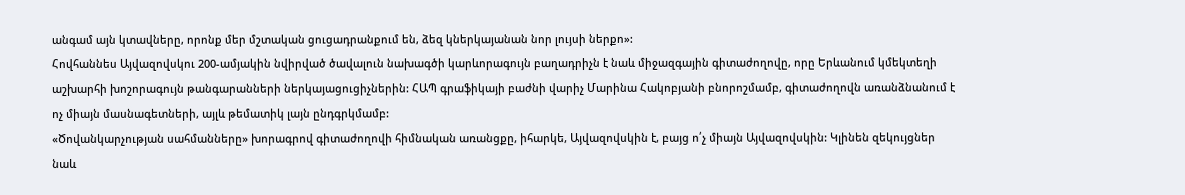անգամ այն կտավները, որոնք մեր մշտական ցուցադրանքում են, ձեզ կներկայանան նոր լույսի ներքո»:
Հովհաննես Այվազովսկու 200-ամյակին նվիրված ծավալուն նախագծի կարևորագույն բաղադրիչն է նաև միջազգային գիտաժողովը, որը Երևանում կմեկտեղի աշխարհի խոշորագույն թանգարանների ներկայացուցիչներին: ՀԱՊ գրաֆիկայի բաժնի վարիչ Մարինա Հակոբյանի բնորոշմամբ, գիտաժողովն առանձնանում է ոչ միայն մասնագետների, այլև թեմատիկ լայն ընդգրկմամբ:
«Ծովանկարչության սահմանները» խորագրով գիտաժողովի հիմնական առանցքը, իհարկե, Այվազովսկին է, բայց ո՛չ միայն Այվազովսկին: Կլինեն զեկույցներ նաև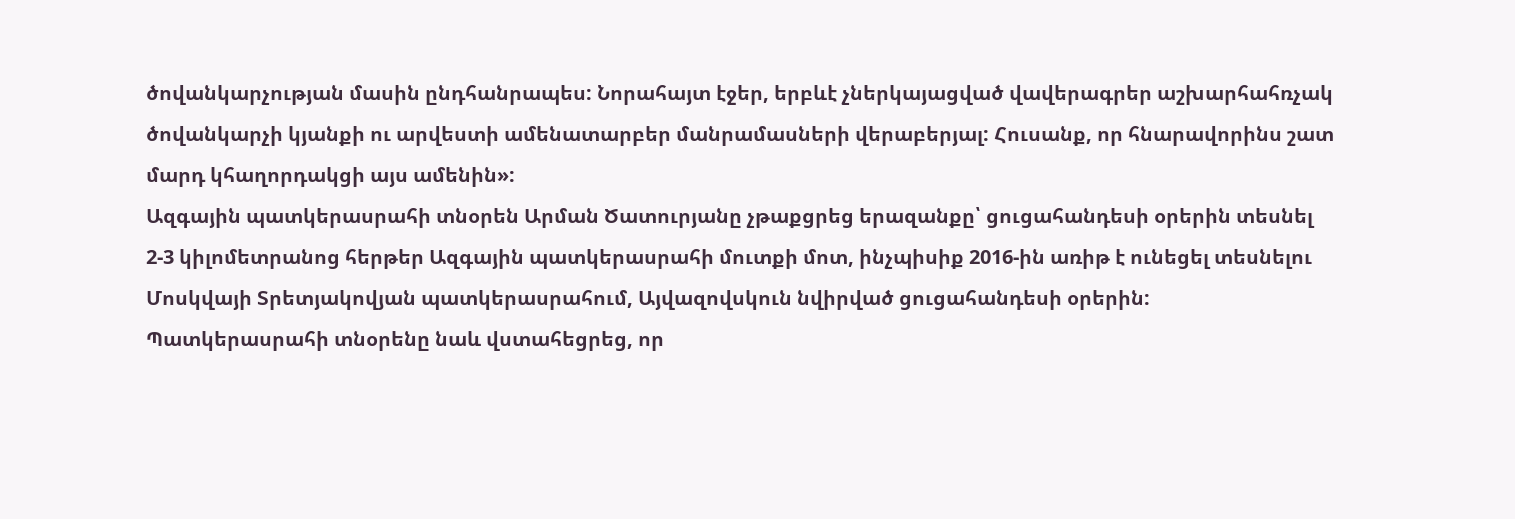ծովանկարչության մասին ընդհանրապես: Նորահայտ էջեր, երբևէ չներկայացված վավերագրեր աշխարհահռչակ ծովանկարչի կյանքի ու արվեստի ամենատարբեր մանրամասների վերաբերյալ: Հուսանք, որ հնարավորինս շատ մարդ կհաղորդակցի այս ամենին»:
Ազգային պատկերասրահի տնօրեն Արման Ծատուրյանը չթաքցրեց երազանքը՝ ցուցահանդեսի օրերին տեսնել 2-3 կիլոմետրանոց հերթեր Ազգային պատկերասրահի մուտքի մոտ, ինչպիսիք 2016-ին առիթ է ունեցել տեսնելու Մոսկվայի Տրետյակովյան պատկերասրահում, Այվազովսկուն նվիրված ցուցահանդեսի օրերին:
Պատկերասրահի տնօրենը նաև վստահեցրեց, որ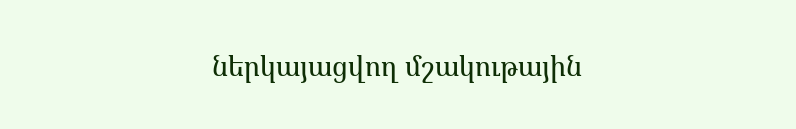ներկայացվող մշակութային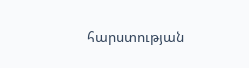հարստության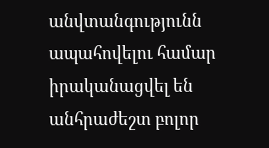անվտանգությունն ապահովելու համար իրականացվել են անհրաժեշտ բոլոր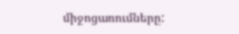միջոցառումները: